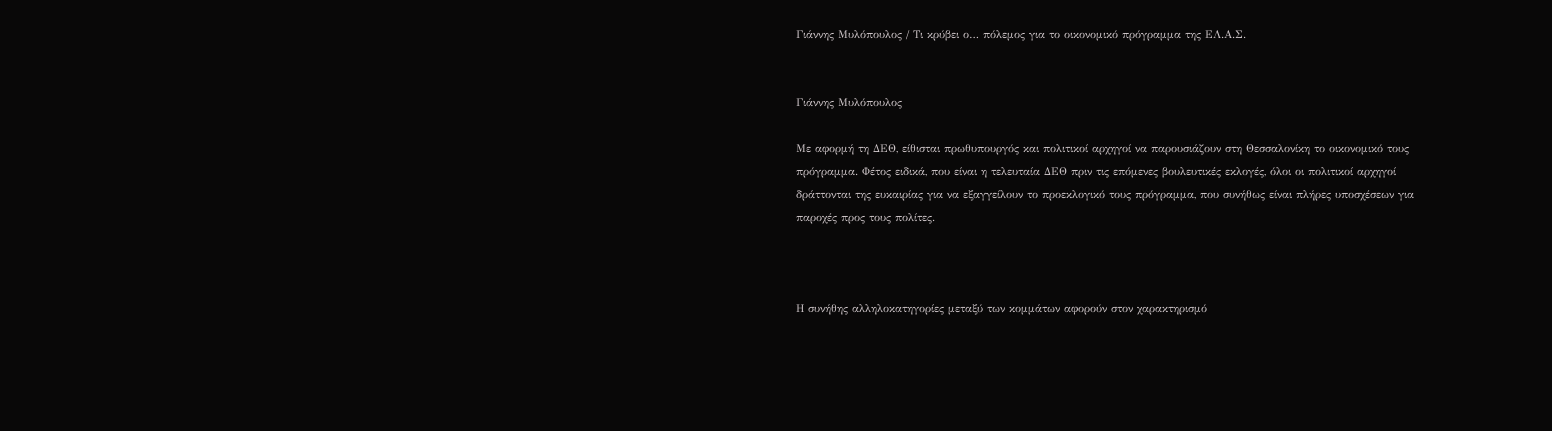Γιάννης Μυλόπουλος / Τι κρύβει ο… πόλεμος για το οικονομικό πρόγραμμα της ΕΛ.Α.Σ.


Γιάννης Μυλόπουλος

Με αφορμή τη ΔΕΘ, είθισται πρωθυπουργός και πολιτικοί αρχηγοί να παρουσιάζουν στη Θεσσαλονίκη το οικονομικό τους πρόγραμμα. Φέτος ειδικά, που είναι η τελευταία ΔΕΘ πριν τις επόμενες βουλευτικές εκλογές, όλοι οι πολιτικοί αρχηγοί δράττονται της ευκαιρίας για να εξαγγείλουν το προεκλογικό τους πρόγραμμα, που συνήθως είναι πλήρες υποσχέσεων για παροχές προς τους πολίτες.



Η συνήθης αλληλοκατηγορίες μεταξύ των κομμάτων αφορούν στον χαρακτηρισμό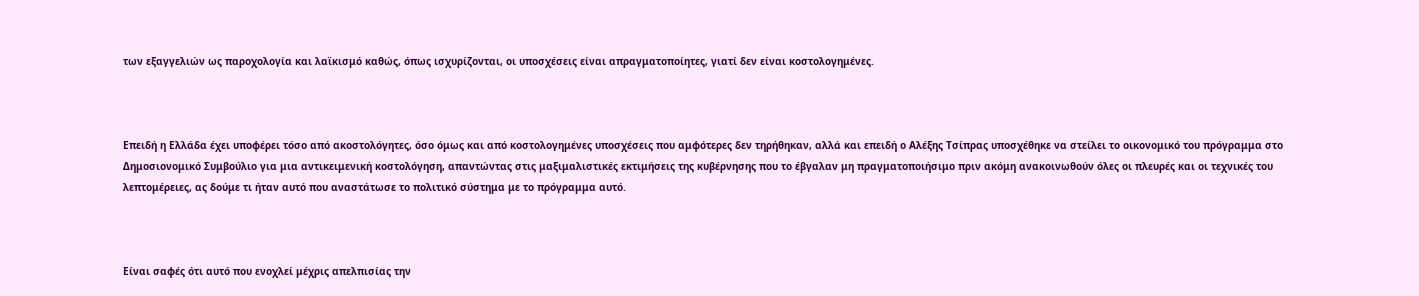των εξαγγελιών ως παροχολογία και λαϊκισμό καθώς, όπως ισχυρίζονται, οι υποσχέσεις είναι απραγματοποίητες, γιατί δεν είναι κοστολογημένες.



Επειδή η Ελλάδα έχει υποφέρει τόσο από ακοστολόγητες, όσο όμως και από κοστολογημένες υποσχέσεις που αμφότερες δεν τηρήθηκαν, αλλά και επειδή ο Αλέξης Τσίπρας υποσχέθηκε να στείλει το οικονομικό του πρόγραμμα στο Δημοσιονομικό Συμβούλιο για μια αντικειμενική κοστολόγηση, απαντώντας στις μαξιμαλιστικές εκτιμήσεις της κυβέρνησης που το έβγαλαν μη πραγματοποιήσιμο πριν ακόμη ανακοινωθούν όλες οι πλευρές και οι τεχνικές του λεπτομέρειες, ας δούμε τι ήταν αυτό που αναστάτωσε το πολιτικό σύστημα με το πρόγραμμα αυτό.



Είναι σαφές ότι αυτό που ενοχλεί μέχρις απελπισίας την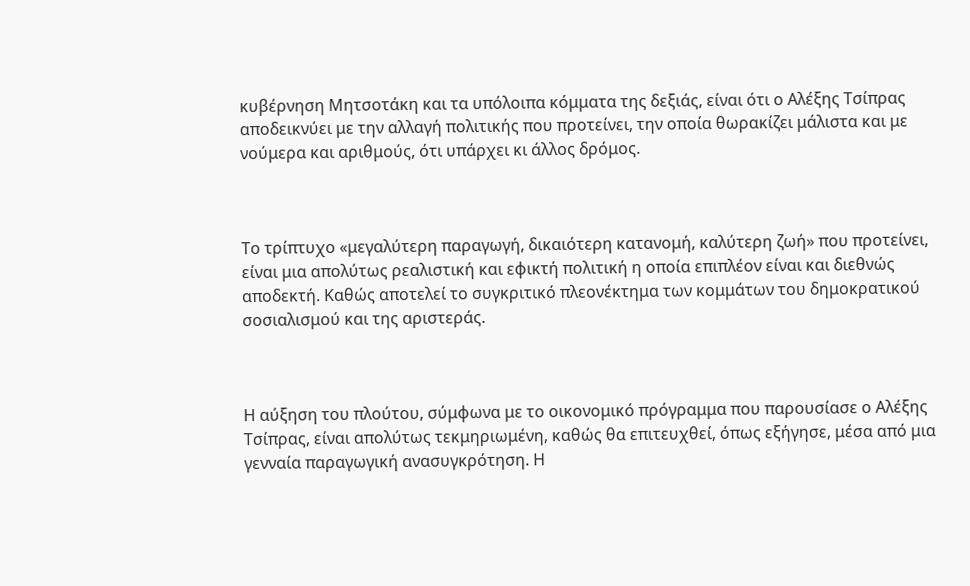κυβέρνηση Μητσοτάκη και τα υπόλοιπα κόμματα της δεξιάς, είναι ότι ο Αλέξης Τσίπρας αποδεικνύει με την αλλαγή πολιτικής που προτείνει, την οποία θωρακίζει μάλιστα και με νούμερα και αριθμούς, ότι υπάρχει κι άλλος δρόμος.



Το τρίπτυχο «μεγαλύτερη παραγωγή, δικαιότερη κατανομή, καλύτερη ζωή» που προτείνει, είναι μια απολύτως ρεαλιστική και εφικτή πολιτική η οποία επιπλέον είναι και διεθνώς αποδεκτή. Καθώς αποτελεί το συγκριτικό πλεονέκτημα των κομμάτων του δημοκρατικού σοσιαλισμού και της αριστεράς.



Η αύξηση του πλούτου, σύμφωνα με το οικονομικό πρόγραμμα που παρουσίασε ο Αλέξης Τσίπρας, είναι απολύτως τεκμηριωμένη, καθώς θα επιτευχθεί, όπως εξήγησε, μέσα από μια γενναία παραγωγική ανασυγκρότηση. Η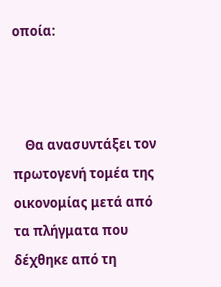οποία:



    Θα ανασυντάξει τον πρωτογενή τομέα της οικονομίας μετά από τα πλήγματα που δέχθηκε από τη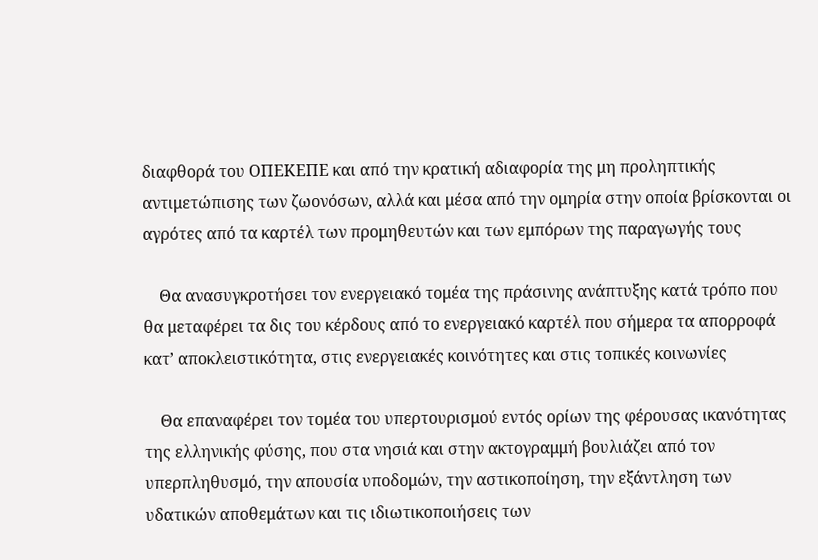διαφθορά του ΟΠΕΚΕΠΕ και από την κρατική αδιαφορία της μη προληπτικής αντιμετώπισης των ζωονόσων, αλλά και μέσα από την ομηρία στην οποία βρίσκονται οι αγρότες από τα καρτέλ των προμηθευτών και των εμπόρων της παραγωγής τους

    Θα ανασυγκροτήσει τον ενεργειακό τομέα της πράσινης ανάπτυξης κατά τρόπο που θα μεταφέρει τα δις του κέρδους από το ενεργειακό καρτέλ που σήμερα τα απορροφά κατ’ αποκλειστικότητα, στις ενεργειακές κοινότητες και στις τοπικές κοινωνίες

    Θα επαναφέρει τον τομέα του υπερτουρισμού εντός ορίων της φέρουσας ικανότητας της ελληνικής φύσης, που στα νησιά και στην ακτογραμμή βουλιάζει από τον υπερπληθυσμό, την απουσία υποδομών, την αστικοποίηση, την εξάντληση των υδατικών αποθεμάτων και τις ιδιωτικοποιήσεις των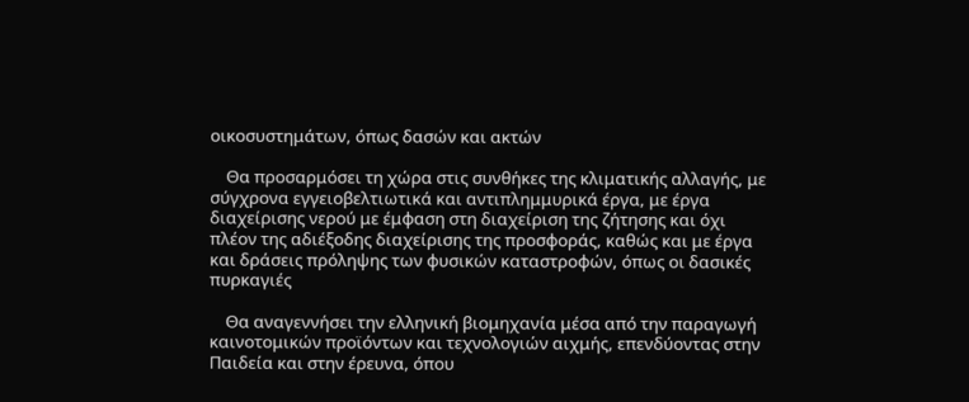οικοσυστημάτων, όπως δασών και ακτών

    Θα προσαρμόσει τη χώρα στις συνθήκες της κλιματικής αλλαγής, με σύγχρονα εγγειοβελτιωτικά και αντιπλημμυρικά έργα, με έργα διαχείρισης νερού με έμφαση στη διαχείριση της ζήτησης και όχι πλέον της αδιέξοδης διαχείρισης της προσφοράς, καθώς και με έργα και δράσεις πρόληψης των φυσικών καταστροφών, όπως οι δασικές πυρκαγιές

    Θα αναγεννήσει την ελληνική βιομηχανία μέσα από την παραγωγή καινοτομικών προϊόντων και τεχνολογιών αιχμής, επενδύοντας στην Παιδεία και στην έρευνα, όπου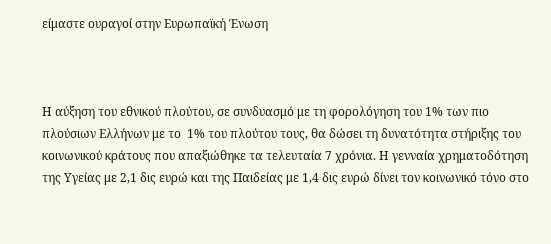είμαστε ουραγοί στην Ευρωπαϊκή Ένωση



Η αύξηση του εθνικού πλούτου, σε συνδυασμό με τη φορολόγηση του 1% των πιο πλούσιων Ελλήνων με το  1% του πλούτου τους, θα δώσει τη δυνατότητα στήριξης του κοινωνικού κράτους που απαξιώθηκε τα τελευταία 7 χρόνια. Η γενναία χρηματοδότηση της Υγείας με 2,1 δις ευρώ και της Παιδείας με 1,4 δις ευρώ δίνει τον κοινωνικό τόνο στο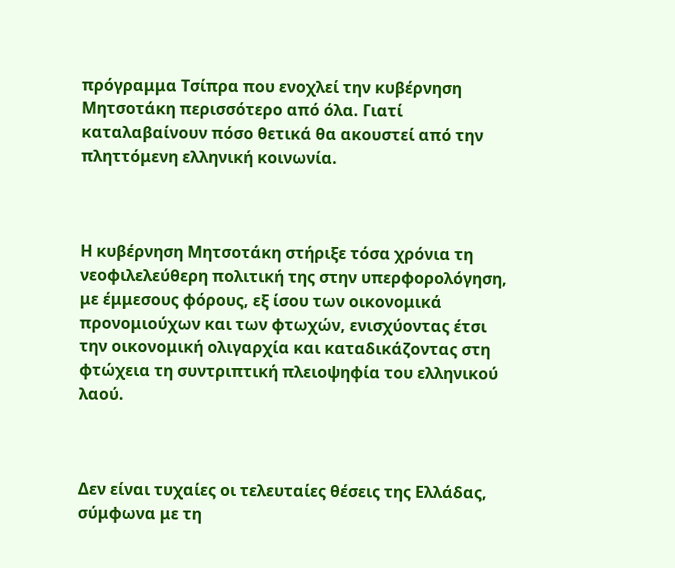πρόγραμμα Τσίπρα που ενοχλεί την κυβέρνηση Μητσοτάκη περισσότερο από όλα. Γιατί καταλαβαίνουν πόσο θετικά θα ακουστεί από την πληττόμενη ελληνική κοινωνία.



Η κυβέρνηση Μητσοτάκη στήριξε τόσα χρόνια τη νεοφιλελεύθερη πολιτική της στην υπερφορολόγηση, με έμμεσους φόρους, εξ ίσου των οικονομικά προνομιούχων και των φτωχών, ενισχύοντας έτσι την οικονομική ολιγαρχία και καταδικάζοντας στη φτώχεια τη συντριπτική πλειοψηφία του ελληνικού λαού.



Δεν είναι τυχαίες οι τελευταίες θέσεις της Ελλάδας, σύμφωνα με τη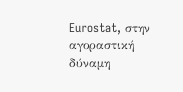Eurostat, στην αγοραστική δύναμη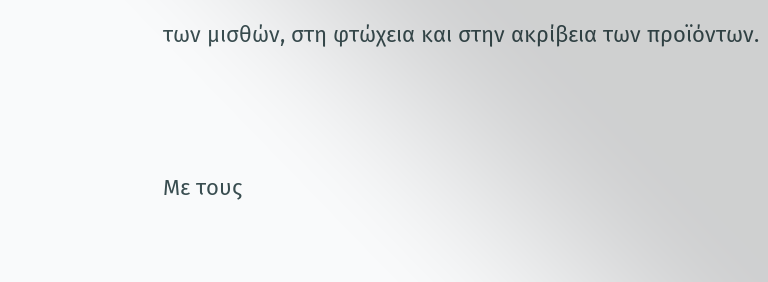των μισθών, στη φτώχεια και στην ακρίβεια των προϊόντων.



Με τους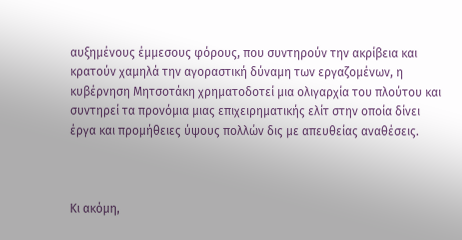αυξημένους έμμεσους φόρους, που συντηρούν την ακρίβεια και κρατούν χαμηλά την αγοραστική δύναμη των εργαζομένων, η κυβέρνηση Μητσοτάκη χρηματοδοτεί μια ολιγαρχία του πλούτου και συντηρεί τα προνόμια μιας επιχειρηματικής ελίτ στην οποία δίνει έργα και προμήθειες ύψους πολλών δις με απευθείας αναθέσεις.



Κι ακόμη,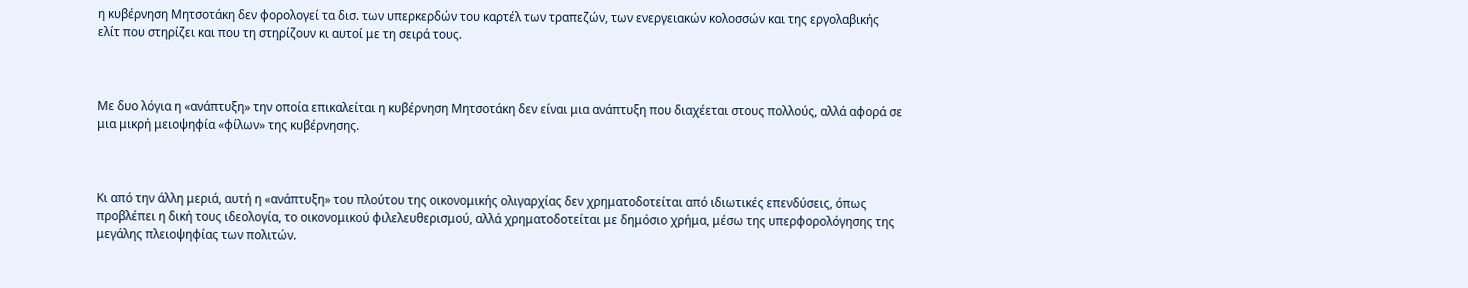η κυβέρνηση Μητσοτάκη δεν φορολογεί τα δισ. των υπερκερδών του καρτέλ των τραπεζών, των ενεργειακών κολοσσών και της εργολαβικής ελίτ που στηρίζει και που τη στηρίζουν κι αυτοί με τη σειρά τους.



Με δυο λόγια η «ανάπτυξη» την οποία επικαλείται η κυβέρνηση Μητσοτάκη δεν είναι μια ανάπτυξη που διαχέεται στους πολλούς, αλλά αφορά σε μια μικρή μειοψηφία «φίλων» της κυβέρνησης.



Κι από την άλλη μεριά, αυτή η «ανάπτυξη» του πλούτου της οικονομικής ολιγαρχίας δεν χρηματοδοτείται από ιδιωτικές επενδύσεις, όπως προβλέπει η δική τους ιδεολογία, το οικονομικού φιλελευθερισμού, αλλά χρηματοδοτείται με δημόσιο χρήμα, μέσω της υπερφορολόγησης της μεγάλης πλειοψηφίας των πολιτών.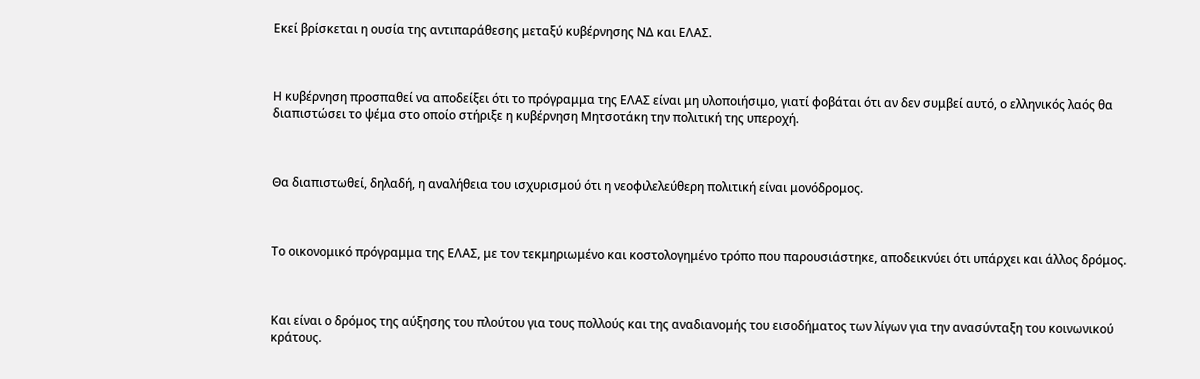Εκεί βρίσκεται η ουσία της αντιπαράθεσης μεταξύ κυβέρνησης ΝΔ και ΕΛΑΣ.



Η κυβέρνηση προσπαθεί να αποδείξει ότι το πρόγραμμα της ΕΛΑΣ είναι μη υλοποιήσιμο, γιατί φοβάται ότι αν δεν συμβεί αυτό, ο ελληνικός λαός θα διαπιστώσει το ψέμα στο οποίο στήριξε η κυβέρνηση Μητσοτάκη την πολιτική της υπεροχή.



Θα διαπιστωθεί, δηλαδή, η αναλήθεια του ισχυρισμού ότι η νεοφιλελεύθερη πολιτική είναι μονόδρομος.



Το οικονομικό πρόγραμμα της ΕΛΑΣ, με τον τεκμηριωμένο και κοστολογημένο τρόπο που παρουσιάστηκε, αποδεικνύει ότι υπάρχει και άλλος δρόμος.



Και είναι ο δρόμος της αύξησης του πλούτου για τους πολλούς και της αναδιανομής του εισοδήματος των λίγων για την ανασύνταξη του κοινωνικού κράτους.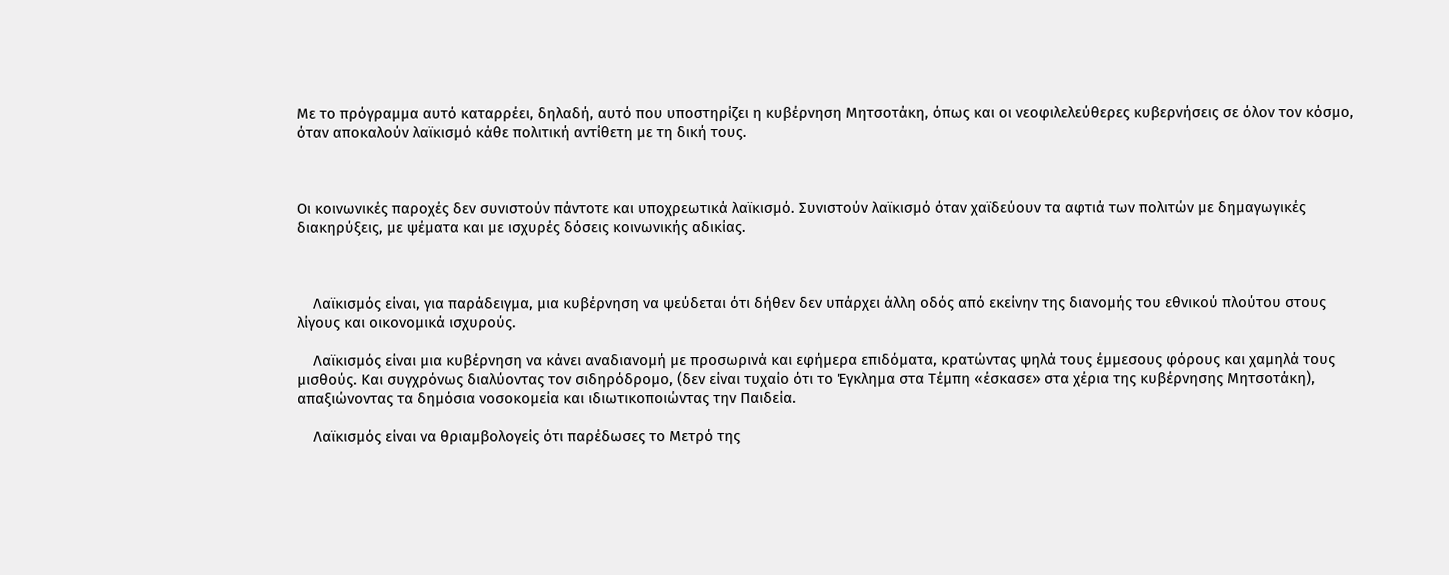Με το πρόγραμμα αυτό καταρρέει, δηλαδή, αυτό που υποστηρίζει η κυβέρνηση Μητσοτάκη, όπως και οι νεοφιλελεύθερες κυβερνήσεις σε όλον τον κόσμο, όταν αποκαλούν λαϊκισμό κάθε πολιτική αντίθετη με τη δική τους.



Οι κοινωνικές παροχές δεν συνιστούν πάντοτε και υποχρεωτικά λαϊκισμό. Συνιστούν λαϊκισμό όταν χαϊδεύουν τα αφτιά των πολιτών με δημαγωγικές διακηρύξεις, με ψέματα και με ισχυρές δόσεις κοινωνικής αδικίας.



    Λαϊκισμός είναι, για παράδειγμα, μια κυβέρνηση να ψεύδεται ότι δήθεν δεν υπάρχει άλλη οδός από εκείνην της διανομής του εθνικού πλούτου στους λίγους και οικονομικά ισχυρούς.

    Λαϊκισμός είναι μια κυβέρνηση να κάνει αναδιανομή με προσωρινά και εφήμερα επιδόματα, κρατώντας ψηλά τους έμμεσους φόρους και χαμηλά τους μισθούς. Και συγχρόνως διαλύοντας τον σιδηρόδρομο, (δεν είναι τυχαίο ότι το Έγκλημα στα Τέμπη «έσκασε» στα χέρια της κυβέρνησης Μητσοτάκη), απαξιώνοντας τα δημόσια νοσοκομεία και ιδιωτικοποιώντας την Παιδεία.

    Λαϊκισμός είναι να θριαμβολογείς ότι παρέδωσες το Μετρό της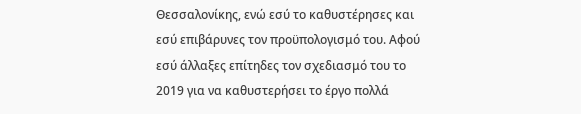Θεσσαλονίκης, ενώ εσύ το καθυστέρησες και εσύ επιβάρυνες τον προϋπολογισμό του. Αφού εσύ άλλαξες επίτηδες τον σχεδιασμό του το 2019 για να καθυστερήσει το έργο πολλά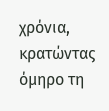χρόνια, κρατώντας όμηρο τη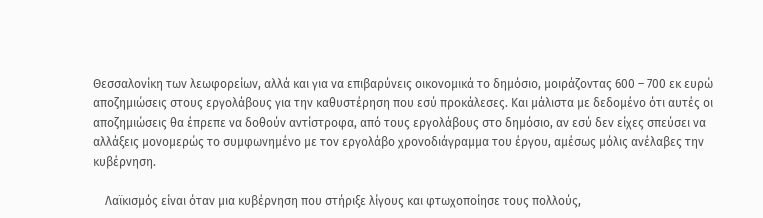Θεσσαλονίκη των λεωφορείων, αλλά και για να επιβαρύνεις οικονομικά το δημόσιο, μοιράζοντας 600 – 700 εκ ευρώ αποζημιώσεις στους εργολάβους για την καθυστέρηση που εσύ προκάλεσες. Και μάλιστα με δεδομένο ότι αυτές οι αποζημιώσεις θα έπρεπε να δοθούν αντίστροφα, από τους εργολάβους στο δημόσιο, αν εσύ δεν είχες σπεύσει να αλλάξεις μονομερώς το συμφωνημένο με τον εργολάβο χρονοδιάγραμμα του έργου, αμέσως μόλις ανέλαβες την κυβέρνηση.

    Λαϊκισμός είναι όταν μια κυβέρνηση που στήριξε λίγους και φτωχοποίησε τους πολλούς,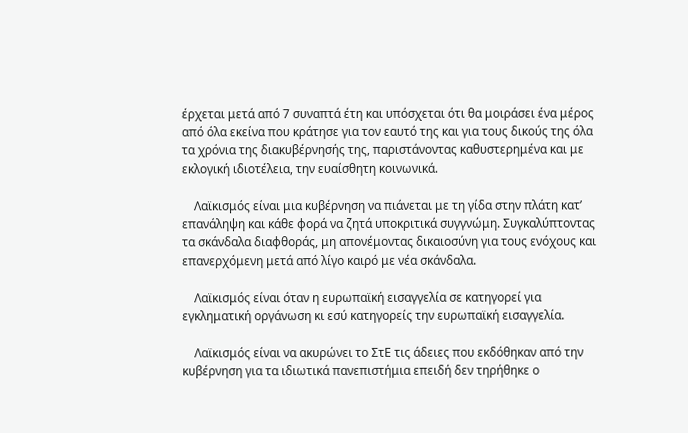έρχεται μετά από 7 συναπτά έτη και υπόσχεται ότι θα μοιράσει ένα μέρος από όλα εκείνα που κράτησε για τον εαυτό της και για τους δικούς της όλα τα χρόνια της διακυβέρνησής της, παριστάνοντας καθυστερημένα και με εκλογική ιδιοτέλεια, την ευαίσθητη κοινωνικά.

    Λαϊκισμός είναι μια κυβέρνηση να πιάνεται με τη γίδα στην πλάτη κατ’ επανάληψη και κάθε φορά να ζητά υποκριτικά συγγνώμη. Συγκαλύπτοντας τα σκάνδαλα διαφθοράς, μη απονέμοντας δικαιοσύνη για τους ενόχους και επανερχόμενη μετά από λίγο καιρό με νέα σκάνδαλα.

    Λαϊκισμός είναι όταν η ευρωπαϊκή εισαγγελία σε κατηγορεί για εγκληματική οργάνωση κι εσύ κατηγορείς την ευρωπαϊκή εισαγγελία.

    Λαϊκισμός είναι να ακυρώνει το ΣτΕ τις άδειες που εκδόθηκαν από την κυβέρνηση για τα ιδιωτικά πανεπιστήμια επειδή δεν τηρήθηκε ο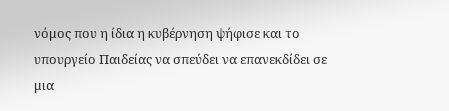νόμος που η ίδια η κυβέρνηση ψήφισε και το υπουργείο Παιδείας να σπεύδει να επανεκδίδει σε μια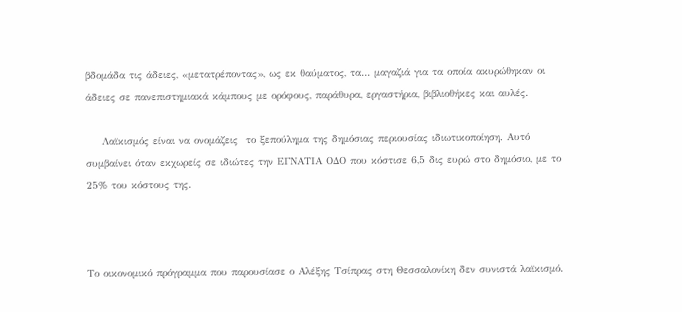βδομάδα τις άδειες, «μετατρέποντας», ως εκ θαύματος, τα… μαγαζιά για τα οποία ακυρώθηκαν οι άδειες σε πανεπιστημιακά κάμπους με ορόφους, παράθυρα, εργαστήρια, βιβλιοθήκες και αυλές.

    Λαϊκισμός είναι να ονομάζεις  το ξεπούλημα της δημόσιας περιουσίας ιδιωτικοποίηση. Αυτό συμβαίνει όταν εκχωρείς σε ιδιώτες την ΕΓΝΑΤΙΑ ΟΔΟ που κόστισε 6,5 δις ευρώ στο δημόσιο, με το 25% του κόστους της.



Το οικονομικό πρόγραμμα που παρουσίασε ο Αλέξης Τσίπρας στη Θεσσαλονίκη δεν συνιστά λαϊκισμό.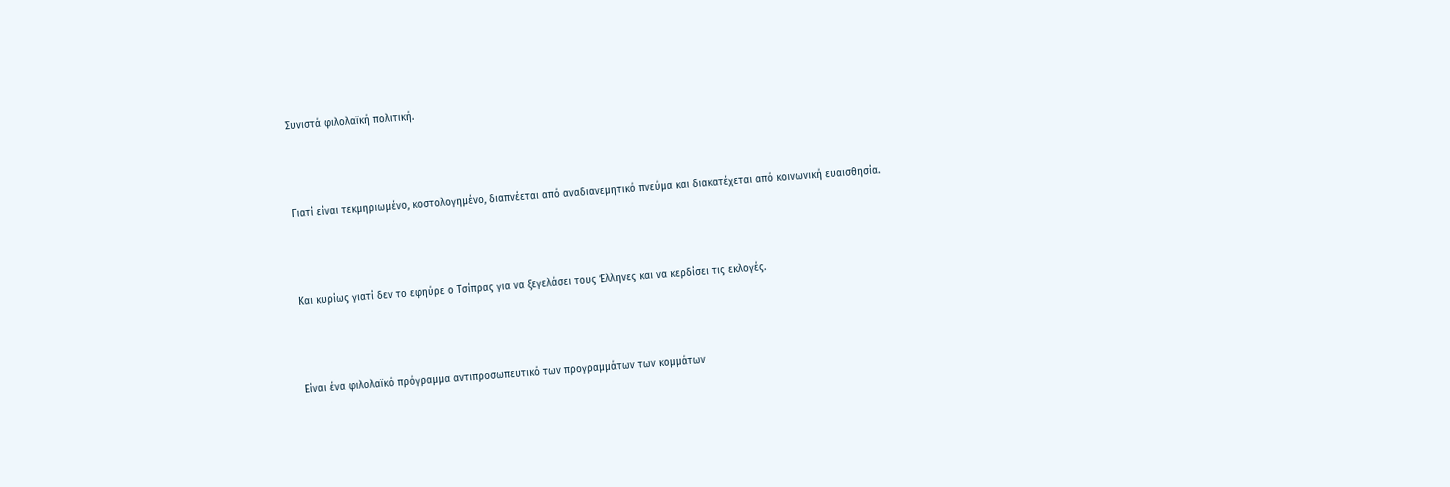Συνιστά φιλολαϊκή πολιτική.



Γιατί είναι τεκμηριωμένο, κοστολογημένο, διαπνέεται από αναδιανεμητικό πνεύμα και διακατέχεται από κοινωνική ευαισθησία.



Και κυρίως γιατί δεν το εφηύρε ο Τσίπρας για να ξεγελάσει τους Έλληνες και να κερδίσει τις εκλογές.



Είναι ένα φιλολαϊκό πρόγραμμα αντιπροσωπευτικό των προγραμμάτων των κομμάτων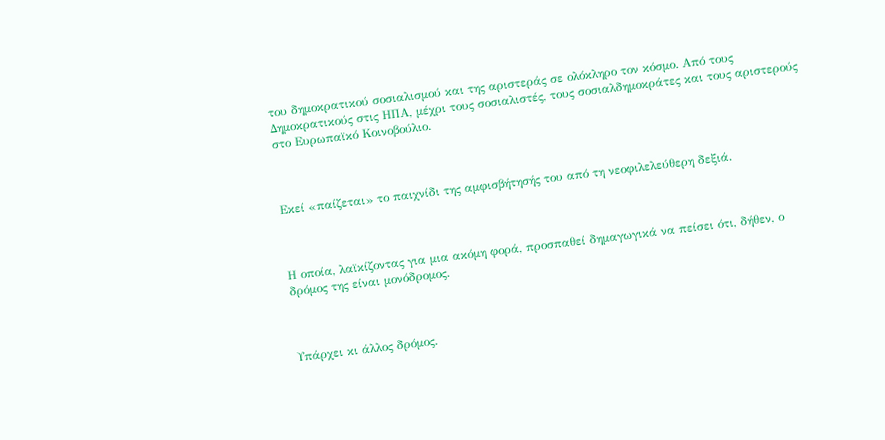του δημοκρατικού σοσιαλισμού και της αριστεράς σε ολόκληρο τον κόσμο. Από τους Δημοκρατικούς στις ΗΠΑ, μέχρι τους σοσιαλιστές, τους σοσιαλδημοκράτες και τους αριστερούς στο Ευρωπαϊκό Κοινοβούλιο.



Εκεί «παίζεται» το παιχνίδι της αμφισβήτησής του από τη νεοφιλελεύθερη δεξιά.



Η οποία, λαϊκίζοντας για μια ακόμη φορά, προσπαθεί δημαγωγικά να πείσει ότι, δήθεν, ο δρόμος της είναι μονόδρομος.



Υπάρχει κι άλλος δρόμος.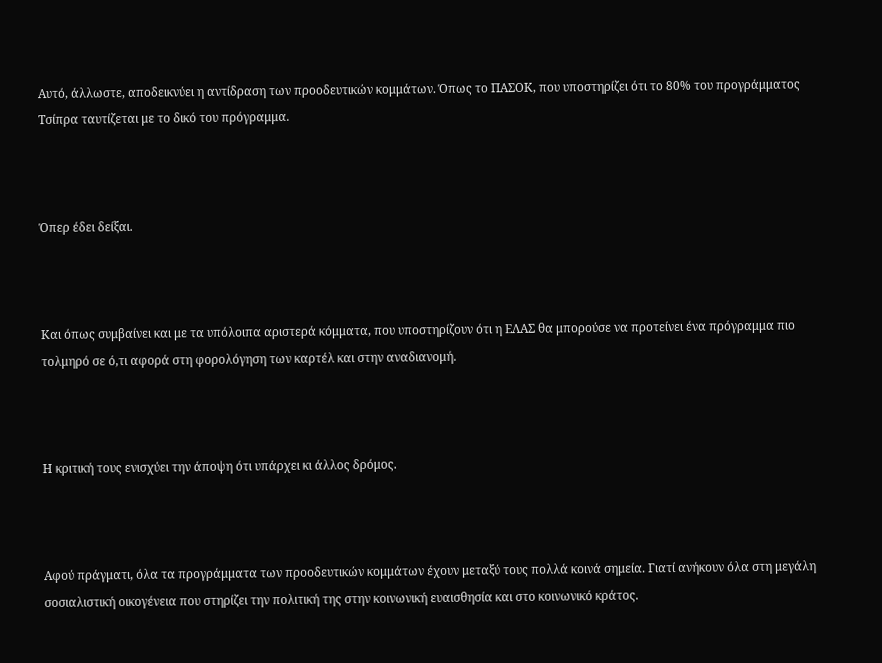Αυτό, άλλωστε, αποδεικνύει η αντίδραση των προοδευτικών κομμάτων. Όπως το ΠΑΣΟΚ, που υποστηρίζει ότι το 80% του προγράμματος Τσίπρα ταυτίζεται με το δικό του πρόγραμμα.



Όπερ έδει δείξαι.



Και όπως συμβαίνει και με τα υπόλοιπα αριστερά κόμματα, που υποστηρίζουν ότι η ΕΛΑΣ θα μπορούσε να προτείνει ένα πρόγραμμα πιο τολμηρό σε ό,τι αφορά στη φορολόγηση των καρτέλ και στην αναδιανομή.



Η κριτική τους ενισχύει την άποψη ότι υπάρχει κι άλλος δρόμος.



Αφού πράγματι, όλα τα προγράμματα των προοδευτικών κομμάτων έχουν μεταξύ τους πολλά κοινά σημεία. Γιατί ανήκουν όλα στη μεγάλη σοσιαλιστική οικογένεια που στηρίζει την πολιτική της στην κοινωνική ευαισθησία και στο κοινωνικό κράτος.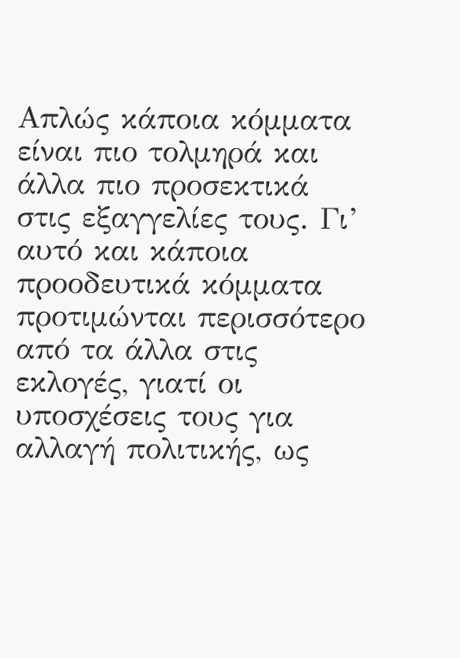Απλώς κάποια κόμματα είναι πιο τολμηρά και άλλα πιο προσεκτικά στις εξαγγελίες τους. Γι’ αυτό και κάποια προοδευτικά κόμματα προτιμώνται περισσότερο από τα άλλα στις εκλογές, γιατί οι υποσχέσεις τους για αλλαγή πολιτικής, ως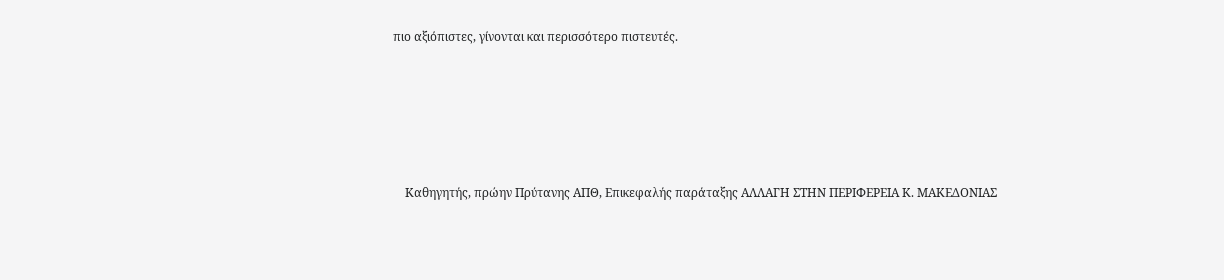πιο αξιόπιστες, γίνονται και περισσότερο πιστευτές.







    Καθηγητής, πρώην Πρύτανης ΑΠΘ, Επικεφαλής παράταξης ΑΛΛΑΓΗ ΣΤΗΝ ΠΕΡΙΦΕΡΕΙΑ Κ. ΜΑΚΕΔΟΝΙΑΣ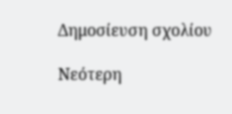Δημοσίευση σχολίου

Νεότερη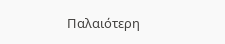Παλαιότερη